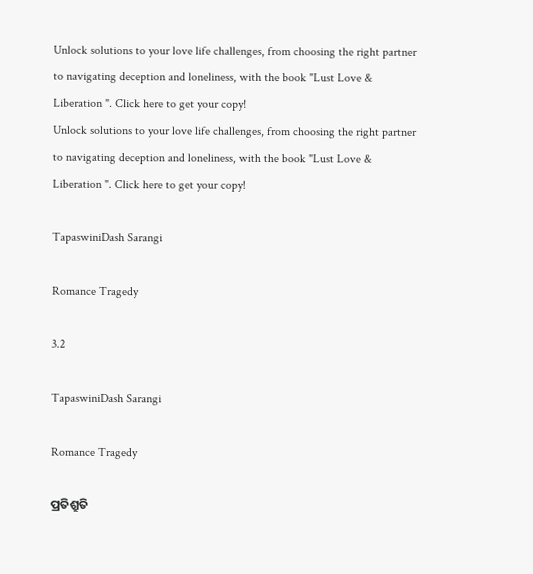Unlock solutions to your love life challenges, from choosing the right partner to navigating deception and loneliness, with the book "Lust Love & Liberation ". Click here to get your copy!
Unlock solutions to your love life challenges, from choosing the right partner to navigating deception and loneliness, with the book "Lust Love & Liberation ". Click here to get your copy!

TapaswiniDash Sarangi

Romance Tragedy

3.2

TapaswiniDash Sarangi

Romance Tragedy

ପ୍ରତିଶ୍ରୁତି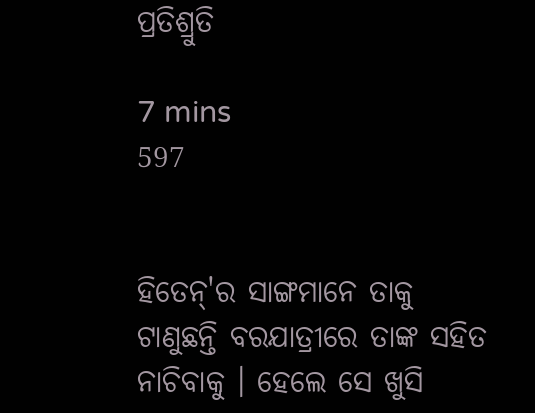ପ୍ରତିଶ୍ରୁତି

7 mins
597


ହିତେନ୍'ର ସାଙ୍ଗମାନେ ତାକୁ ଟାଣୁଛନ୍ତି ବରଯାତ୍ରୀରେ ତାଙ୍କ ସହିତ ନାଚିବାକୁ । ହେଲେ ସେ ଖୁସି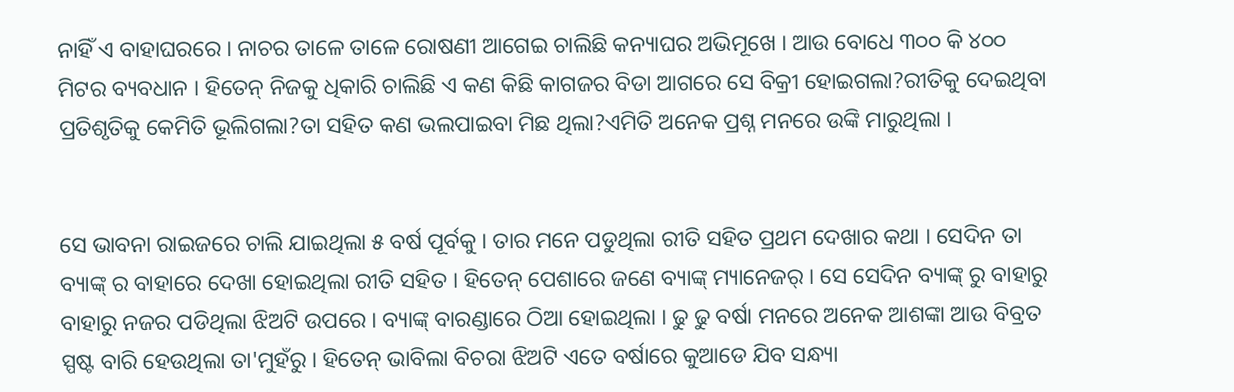ନାହିଁ ଏ ବାହାଘରରେ । ନାଚର ତାଳେ ତାଳେ ରୋଷଣୀ ଆଗେଇ ଚାଲିଛି କନ୍ୟାଘର ଅଭିମୂଖେ । ଆଉ ବୋଧେ ୩୦୦ କି ୪୦୦ ମିଟର ବ୍ୟବଧାନ । ହିତେନ୍ ନିଜକୁ ଧିକାରି ଚାଲିଛି ଏ କଣ କିଛି କାଗଜର ବିଡା ଆଗରେ ସେ ବିକ୍ରୀ ହୋଇଗଲା?ରୀତିକୁ ଦେଇଥିବା ପ୍ରତିଶୃତିକୁ କେମିତି ଭୂଲିଗଲା?ତା ସହିତ କଣ ଭଲପାଇବା ମିଛ ଥିଲା?ଏମିତି ଅନେକ ପ୍ରଶ୍ନ ମନରେ ଉଙ୍କି ମାରୁଥିଲା ।


ସେ ଭାବନା ରାଇଜରେ ଚାଲି ଯାଇଥିଲା ୫ ବର୍ଷ ପୂର୍ବକୁ । ତାର ମନେ ପଡୁଥିଲା ରୀତି ସହିତ ପ୍ରଥମ ଦେଖାର କଥା । ସେଦିନ ତା ବ୍ୟାଙ୍କ୍ ର ବାହାରେ ଦେଖା ହୋଇଥିଲା ରୀତି ସହିତ । ହିତେନ୍ ପେଶାରେ ଜଣେ ବ୍ୟାଙ୍କ୍ ମ୍ୟାନେଜର୍ । ସେ ସେଦିନ ବ୍ୟାଙ୍କ୍ ରୁ ବାହାରୁ ବାହାରୁ ନଜର ପଡିଥିଲା ଝିଅଟି ଉପରେ । ବ୍ୟାଙ୍କ୍ ବାରଣ୍ଡାରେ ଠିଆ ହୋଇଥିଲା । ଢୁ ଢୁ ବର୍ଷା ମନରେ ଅନେକ ଆଶଙ୍କା ଆଉ ବିବ୍ରତ ସ୍ପଷ୍ଟ ବାରି ହେଉଥିଲା ତା'ମୁହଁରୁ । ହିତେନ୍ ଭାବିଲା ବିଚରା ଝିଅଟି ଏତେ ବର୍ଷାରେ କୁଆଡେ ଯିବ ସନ୍ଧ୍ୟା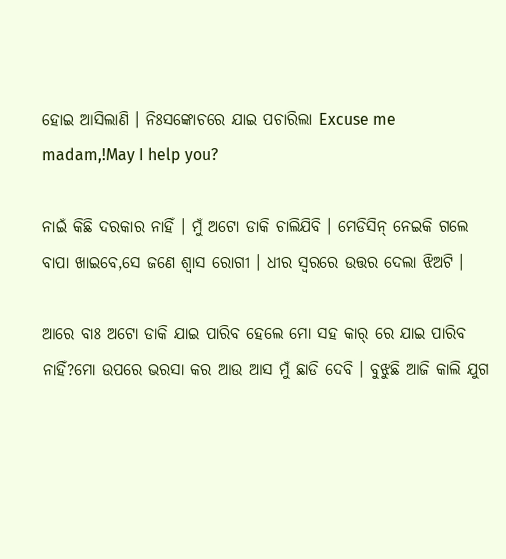ହୋଇ ଆସିଲାଣି । ନିଃସଙ୍କୋଚରେ ଯାଇ ପଚାରିଲା Excuse me madam,!May I help you?

ନାଇଁ କିଛି ଦରକାର ନାହିଁ । ମୁଁ ଅଟୋ ଡାକି ଚାଲିଯିବି । ମେଡିସିନ୍ ନେଇକି ଗଲେ ବାପା ଖାଇବେ,ସେ ଜଣେ ଶ୍ଵାସ ରୋଗୀ । ଧୀର ସ୍ୱରରେ ଉତ୍ତର ଦେଲା ଝିଅଟି ।

ଆରେ ବାଃ ଅଟୋ ଡାକି ଯାଇ ପାରିବ ହେଲେ ମୋ ସହ କାର୍ ରେ ଯାଇ ପାରିବ ନାହିଁ?ମୋ ଉପରେ ଭରସା କର ଆଉ ଆସ ମୁଁ ଛାଡି ଦେବି । ବୁଝୁଛି ଆଜି କାଲି ଯୁଗ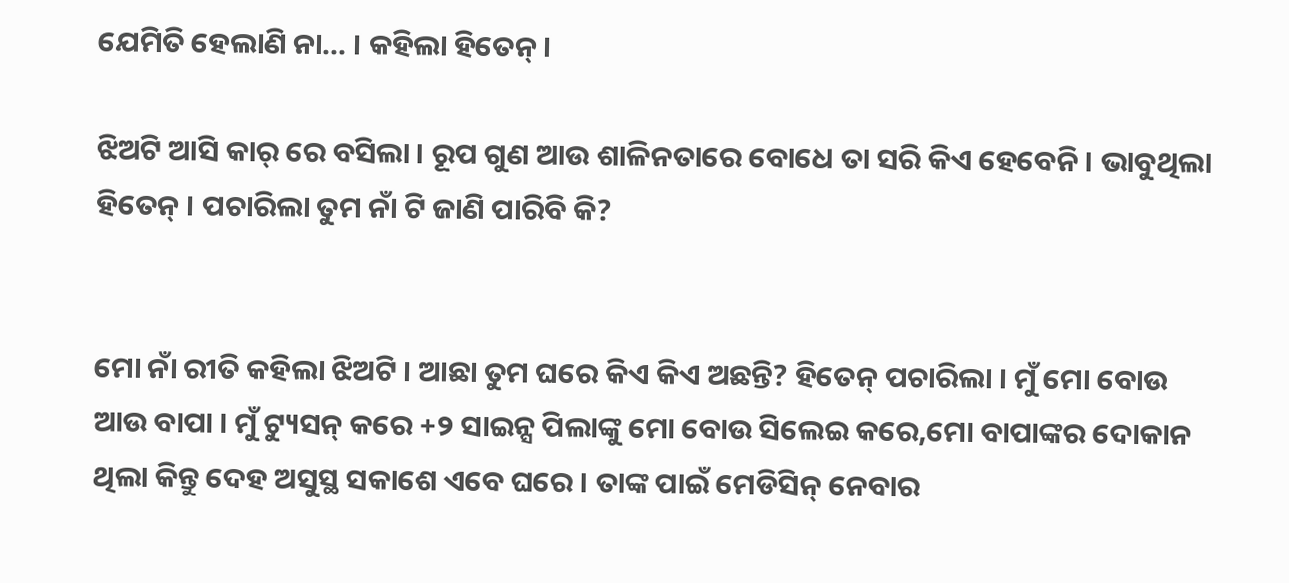ଯେମିତି ହେଲାଣି ନା... । କହିଲା ହିତେନ୍ ।

ଝିଅଟି ଆସି କାର୍ ରେ ବସିଲା । ରୂପ ଗୁଣ ଆଉ ଶାଳିନତାରେ ବୋଧେ ତା ସରି କିଏ ହେବେନି । ଭାବୁଥିଲା ହିତେନ୍ । ପଚାରିଲା ତୁମ ନାଁ ଟି ଜାଣି ପାରିବି କି?


ମୋ ନାଁ ରୀତି କହିଲା ଝିଅଟି । ଆଛା ତୁମ ଘରେ କିଏ କିଏ ଅଛନ୍ତି? ହିତେନ୍ ପଚାରିଲା । ମୁଁ ମୋ ବୋଉ ଆଉ ବାପା । ମୁଁ ଟ୍ୟୁସନ୍ କରେ +୨ ସାଇନ୍ସ ପିଲାଙ୍କୁ ମୋ ବୋଉ ସିଲେଇ କରେ,ମୋ ବାପାଙ୍କର ଦୋକାନ ଥିଲା କିନ୍ତୁ ଦେହ ଅସୁସ୍ଥ ସକାଶେ ଏବେ ଘରେ । ତାଙ୍କ ପାଇଁ ମେଡିସିନ୍ ନେବାର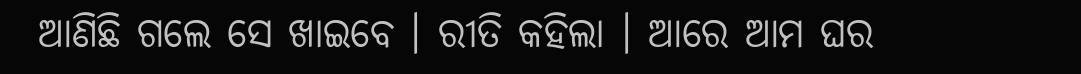ଆଣିଛି ଗଲେ ସେ ଖାଇବେ । ରୀତି କହିଲା । ଆରେ ଆମ ଘର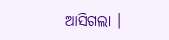ଆସିଗଲା ।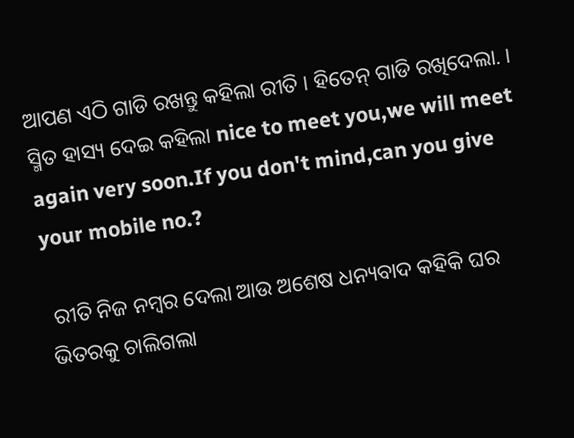ଆପଣ ଏଠି ଗାଡି ରଖନ୍ତୁ କହିଲା ରୀତି । ହିତେନ୍ ଗାଡି ରଖିଦେଲା. । ସ୍ମିତ ହାସ୍ୟ ଦେଇ କହିଲା nice to meet you,we will meet again very soon.If you don't mind,can you give your mobile no.?

 ରୀତି ନିଜ ନମ୍ବର ଦେଲା ଆଉ ଅଶେଷ ଧନ୍ୟବାଦ କହିକି ଘର ଭିତରକୁ ଚାଲିଗଲା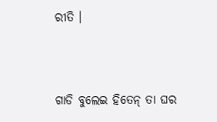ରୀତି ।


ଗାଡି ବୁଲେଇ ହିତେନ୍ ତା ଘର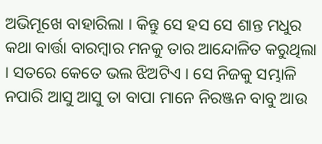ଅଭିମୂଖେ ବାହାରିଲା । କିନ୍ତୁ ସେ ହସ ସେ ଶାନ୍ତ ମଧୁର କଥା ବାର୍ତ୍ତା ବାରମ୍ବାର ମନକୁ ତାର ଆନ୍ଦୋଳିତ କରୁଥିଲା । ସତରେ କେତେ ଭଲ ଝିଅଟିଏ । ସେ ନିଜକୁ ସମ୍ଭାଳି ନପାରି ଆସୁ ଆସୁ ତା ବାପା ମାନେ ନିରଞ୍ଜନ ବାବୁ ଆଉ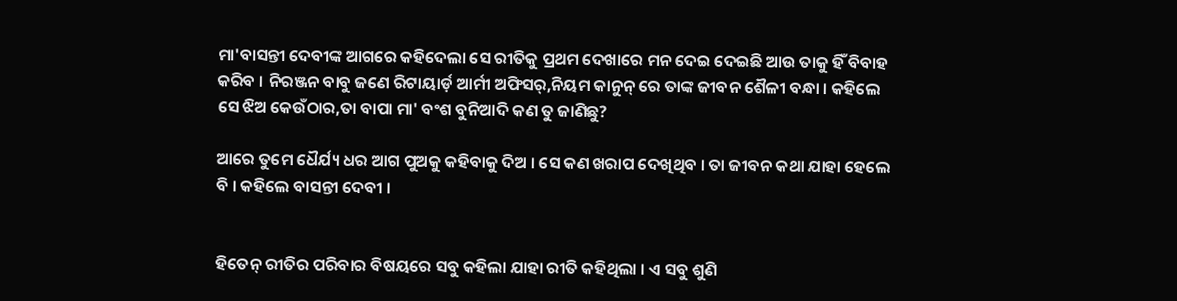ମା'ବାସନ୍ତୀ ଦେବୀଙ୍କ ଆଗରେ କହିଦେଲା ସେ ରୀତିକୁ ପ୍ରଥମ ଦେଖାରେ ମନ ଦେଇ ଦେଇଛି ଆଉ ତାକୁ ହିଁ ବିବାହ କରିବ । ନିରଞ୍ଜନ ବାବୁ ଜଣେ ରିଟାୟାର୍ଡ଼ ଆର୍ମୀ ଅଫିସର୍,ନିୟମ କାନୁନ୍ ରେ ତାଙ୍କ ଜୀବନ ଶୈଳୀ ବନ୍ଧା । କହିଲେ ସେ ଝିଅ କେଉଁଠାର,ତା ବାପା ମା' ବଂଶ ବୁନିଆଦି କଣ ତୁ ଜାଣିଛୁ?

ଆରେ ତୁମେ ଧୈର୍ଯ୍ୟ ଧର ଆଗ ପୁଅକୁ କହିବାକୁ ଦିଅ । ସେ କଣ ଖରାପ ଦେଖିଥିବ । ତା ଜୀବନ କଥା ଯାହା ହେଲେ ବି । କହିଲେ ବାସନ୍ତୀ ଦେବୀ ।


ହିତେନ୍ ରୀତିର ପରିବାର ବିଷୟରେ ସବୁ କହିଲା ଯାହା ରୀତି କହିଥିଲା । ଏ ସବୁ ଶୁଣି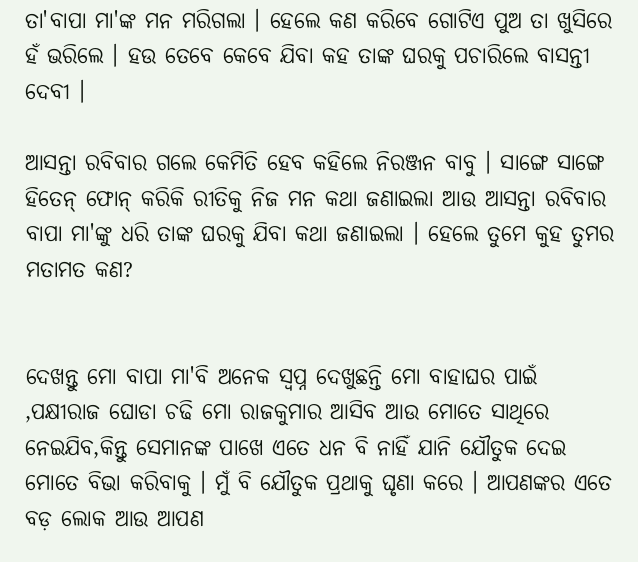ତା'ବାପା ମା'ଙ୍କ ମନ ମରିଗଲା । ହେଲେ କଣ କରିବେ ଗୋଟିଏ ପୁଅ ତା ଖୁସିରେ ହଁ ଭରିଲେ । ହଉ ତେବେ କେବେ ଯିବା କହ ତାଙ୍କ ଘରକୁ ପଚାରିଲେ ବାସନ୍ତୀ ଦେବୀ ।

ଆସନ୍ତା ରବିବାର ଗଲେ କେମିତି ହେବ କହିଲେ ନିରଞ୍ଜନ ବାବୁ । ସାଙ୍ଗେ ସାଙ୍ଗେ ହିତେନ୍ ଫୋନ୍ କରିକି ରୀତିକୁ ନିଜ ମନ କଥା ଜଣାଇଲା ଆଉ ଆସନ୍ତା ରବିବାର ବାପା ମା'ଙ୍କୁ ଧରି ତାଙ୍କ ଘରକୁ ଯିବା କଥା ଜଣାଇଲା । ହେଲେ ତୁମେ କୁହ ତୁମର ମତାମତ କଣ?


ଦେଖନ୍ତୁ ମୋ ବାପା ମା'ବି ଅନେକ ସ୍ଵପ୍ନ ଦେଖୁଛନ୍ତି ମୋ ବାହାଘର ପାଇଁ ,ପକ୍ଷୀରାଜ ଘୋଡା ଚଢି ମୋ ରାଜକୁମାର ଆସିବ ଆଉ ମୋତେ ସାଥିରେ ନେଇଯିବ,କିନ୍ତୁ ସେମାନଙ୍କ ପାଖେ ଏତେ ଧନ ବି ନାହିଁ ଯାନି ଯୌତୁକ ଦେଇ ମୋତେ ବିଭା କରିବାକୁ । ମୁଁ ବି ଯୌତୁକ ପ୍ରଥାକୁ ଘୃଣା କରେ । ଆପଣଙ୍କର ଏତେ ବଡ଼ ଲୋକ ଆଉ ଆପଣ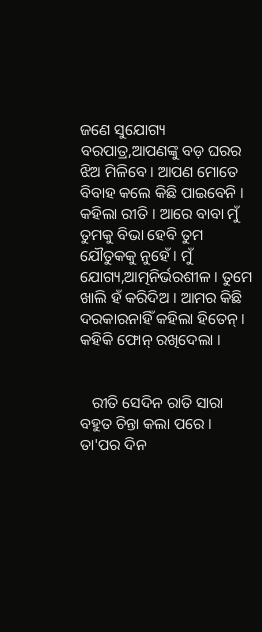ଜଣେ ସୁଯୋଗ୍ୟ ବରପାତ୍ର,ଆପଣଙ୍କୁ ବଡ଼ ଘରର ଝିଅ ମିଳିବେ । ଆପଣ ମୋତେ ବିବାହ କଲେ କିଛି ପାଇବେନି । କହିଲା ରୀତି । ଆରେ ବାବା ମୁଁ ତୁମକୁ ବିଭା ହେବି ତୁମ ଯୌତୁକକୁ ନୁହେଁ । ମୁଁ ଯୋଗ୍ୟ,ଆତ୍ମନିର୍ଭରଶୀଳ । ତୁମେ ଖାଲି ହଁ କରିଦିଅ । ଆମର କିଛି ଦରକାରନାହିଁ କହିଲା ହିତେନ୍ । କହିକି ଫୋନ୍ ରଖିଦେଲା ।


   ରୀତି ସେଦିନ ରାତି ସାରା ବହୁତ ଚିନ୍ତା କଲା ପରେ । ତା'ପର ଦିନ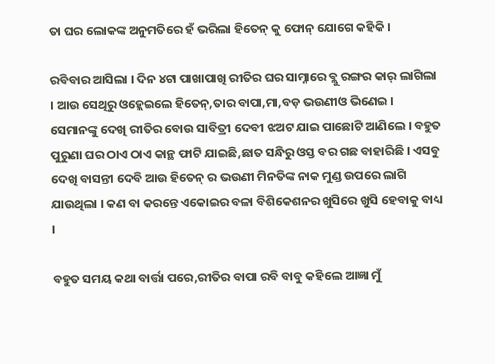ତା ଘର ଲୋକଙ୍କ ଅନୁମତିରେ ହଁ ଭରିଲା ହିତେନ୍ କୁ ଫୋନ୍ ଯୋଗେ କହିକି ।

ରବିବାର ଆସିଲା । ଦିନ ୪ଟା ପାଖାପାଖି ରୀତିର ଘର ସାମ୍ନାରେ ବ୍ଲୁ ରଙ୍ଗର କାର୍ ଲାଗିଲା । ଆଉ ସେଥିରୁ ଓହ୍ଲେଇଲେ ହିତେନ୍,ତାର ବାପା,ମା,ବଡ଼ ଭଉଣୀଓ ଭିଣେଇ । ସେମାନଙ୍କୁ ଦେଖି ରୀତିର ବୋଉ ସାବିତ୍ରୀ ଦେବୀ ଝଅଟ ଯାଇ ପାଛୋଟି ଆଣିଲେ । ବହୁତ ପୁରୁଣା ଘର ଠାଏ ଠାଏ କାନ୍ଥ ଫାଟି ଯାଇଛି,ଛାତ ସନ୍ଧିରୁ ଓସ୍ତ ବର ଗଛ ବାହାରିଛି । ଏସବୁ ଦେଖି ବାସନ୍ତୀ ଦେବି ଆଉ ହିତେନ୍ ର ଭଉଣୀ ମିନତିଙ୍କ ନାକ ମୁଣ୍ଡ ଉପରେ ଲାଗି ଯାଉଥିଲା । କଣ ବା କରନ୍ତେ ଏକୋଇର ବଳା ବିଶିକେଶନର ଖୁସିରେ ଖୁସି ହେବାକୁ ବାଧ୍ୟ ।

ବହୁତ ସମୟ କଥା ବାର୍ତ୍ତା ପରେ,ରୀତିର ବାପା ରବି ବାବୁ କହିଲେ ଆଜ୍ଞା ମୁଁ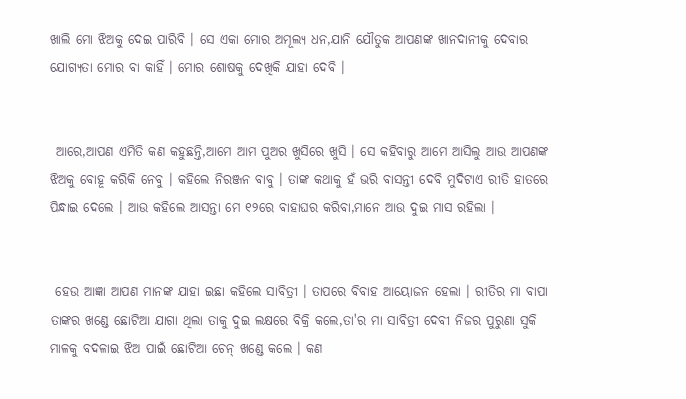ଖାଲି ମୋ ଝିଅକୁ ଦେଇ ପାରିବି । ସେ ଏକା ମୋର ଅମୂଲ୍ୟ ଧନ,ଯାନି ଯୌତୁକ ଆପଣଙ୍କ ଖାନଦାନୀକୁ ଦେବାର ଯୋଗ୍ୟତା ମୋର ବା କାହିଁ । ମୋର ଶୋଷକୁ ଦେଖିକି ଯାହା ଦେବି ।


 ଆରେ,ଆପଣ ଏମିତି କଣ କହୁଛନ୍ତି,ଆମେ ଆମ ପୁଅର ଖୁସିରେ ଖୁସି । ସେ କହିବାରୁ ଆମେ ଆସିଲୁ ଆଉ ଆପଣଙ୍କ ଝିଅକୁ ବୋହୂ କରିକି ନେବୁ । କହିଲେ ନିରଞ୍ଜନ ବାବୁ । ତାଙ୍କ କଥାକୁ ହଁ ଭରି ବାସନ୍ତୀ ଦେବି ମୁଦିଟାଏ ରୀତି ହାତରେ ପିନ୍ଧାଇ ଦେଲେ । ଆଉ କହିଲେ ଆସନ୍ତା ମେ ୧୨ରେ ବାହାଘର କରିବା,ମାନେ ଆଉ ଦୁଇ ମାସ ରହିଲା ।


 ହେଉ ଆଜ୍ଞା ଆପଣ ମାନଙ୍କ ଯାହା ଇଛା କହିଲେ ସାବିତ୍ରୀ । ତାପରେ ବିବାହ ଆୟୋଜନ ହେଲା । ରୀତିର ମା ବାପା ତାଙ୍କର ଖଣ୍ଡେ ଛୋଟିଆ ଯାଗା ଥିଲା ତାକୁ ଦୁଇ ଲକ୍ଷରେ ବିକ୍ରି କଲେ,ତା'ର ମା ସାବିତ୍ରୀ ଦେବୀ ନିଜର ପୁରୁଣା ସୁକି ମାଳକୁ ବଦଳାଇ ଝିଅ ପାଇଁ ଛୋଟିଆ ଚେନ୍ ଖଣ୍ଡେ କଲେ । କଣ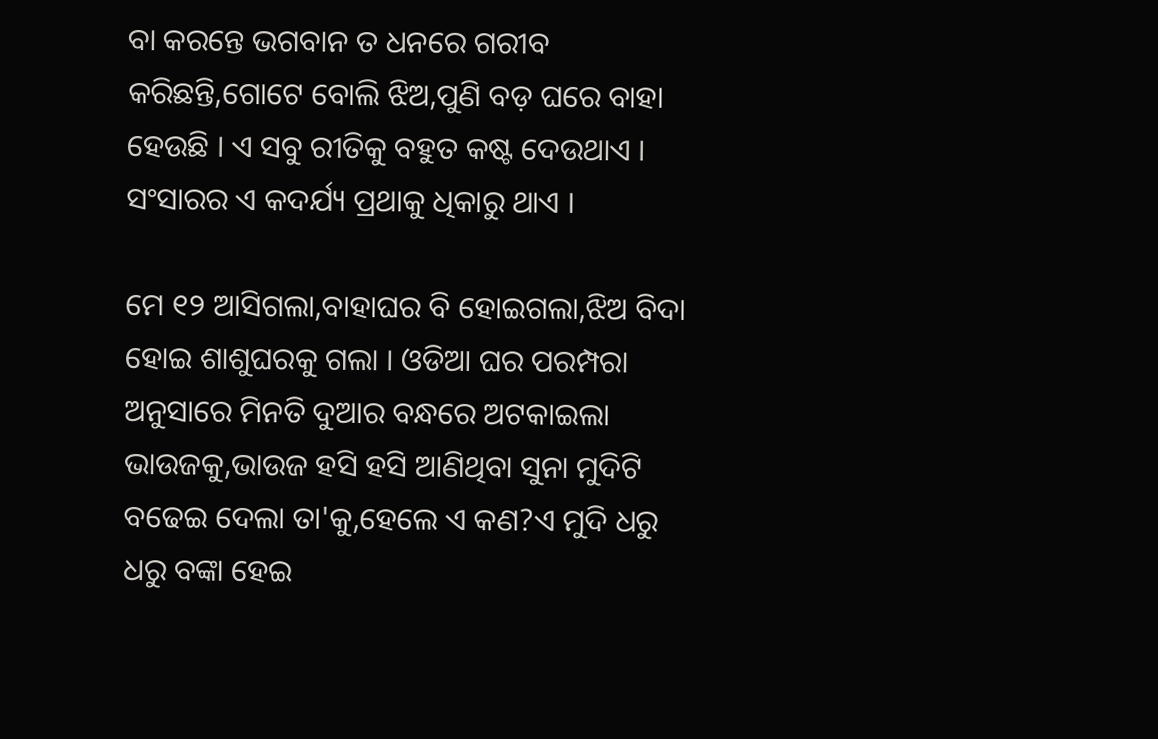ବା କରନ୍ତେ ଭଗବାନ ତ ଧନରେ ଗରୀବ କରିଛନ୍ତି,ଗୋଟେ ବୋଲି ଝିଅ,ପୁଣି ବଡ଼ ଘରେ ବାହା ହେଉଛି । ଏ ସବୁ ରୀତିକୁ ବହୁତ କଷ୍ଟ ଦେଉଥାଏ । ସଂସାରର ଏ କଦର୍ଯ୍ୟ ପ୍ରଥାକୁ ଧିକାରୁ ଥାଏ ।

ମେ ୧୨ ଆସିଗଲା,ବାହାଘର ବି ହୋଇଗଲା,ଝିଅ ବିଦା ହୋଇ ଶାଶୁଘରକୁ ଗଲା । ଓଡିଆ ଘର ପରମ୍ପରା ଅନୁସାରେ ମିନତି ଦୁଆର ବନ୍ଧରେ ଅଟକାଇଲା ଭାଉଜକୁ,ଭାଉଜ ହସି ହସି ଆଣିଥିବା ସୁନା ମୁଦିଟି ବଢେଇ ଦେଲା ତା'କୁ,ହେଲେ ଏ କଣ?ଏ ମୁଦି ଧରୁ ଧରୁ ବଙ୍କା ହେଇ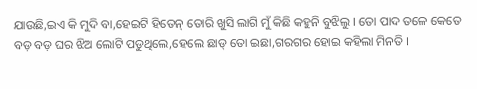ଯାଉଛି,ଇଏ କି ମୁଦି ବା,ହେଇଟି ହିତେନ୍ ତୋରି ଖୁସି ଲାଗି ମୁଁ କିଛି କହୁନି ବୁଝିଲୁ । ତୋ ପାଦ ତଳେ କେତେ ବଡ଼ ବଡ଼ ଘର ଝିଅ ଲୋଟି ପଡୁଥିଲେ,ହେଲେ ଛାଡ୍ ତୋ ଇଛା,ଗରଗର ହୋଇ କହିଲା ମିନତି ।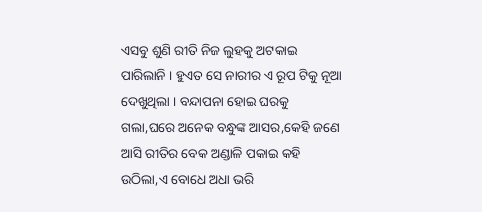ଏସବୁ ଶୁଣି ରୀତି ନିଜ ଲୁହକୁ ଅଟକାଇ ପାରିଲାନି । ହୁଏତ ସେ ନାରୀର ଏ ରୂପ ଟିକୁ ନୂଆ ଦେଖୁଥିଲା । ବନ୍ଦାପନା ହୋଇ ଘରକୁ ଗଲା,ଘରେ ଅନେକ ବନ୍ଧୁଙ୍କ ଆସର,କେହି ଜଣେ ଆସି ରୀତିର ବେକ ଅଣ୍ଡାଳି ପକାଇ କହି ଉଠିଲା,ଏ ବୋଧେ ଅଧା ଭରି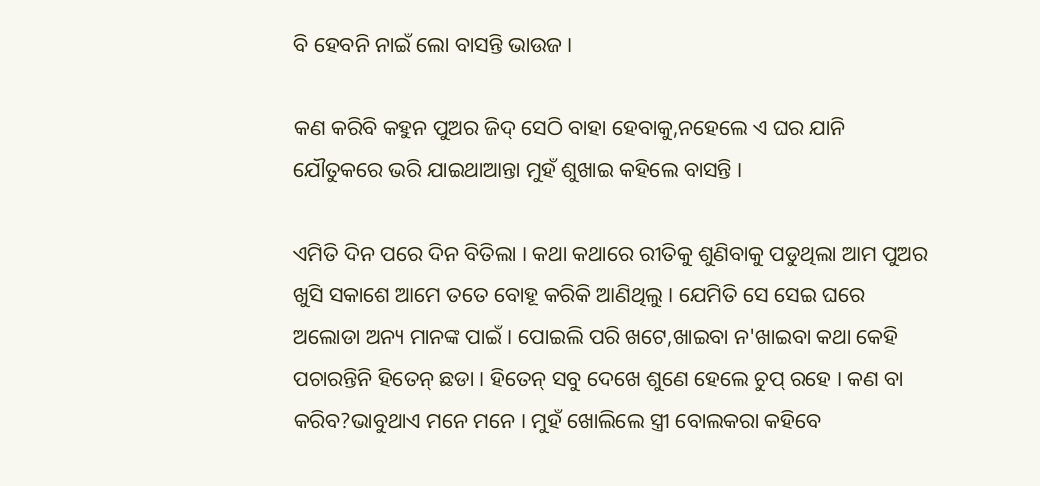ବି ହେବନି ନାଇଁ ଲୋ ବାସନ୍ତି ଭାଉଜ ।

କଣ କରିବି କହୁନ ପୁଅର ଜିଦ୍ ସେଠି ବାହା ହେବାକୁ,ନହେଲେ ଏ ଘର ଯାନି ଯୌତୁକରେ ଭରି ଯାଇଥାଆନ୍ତା ମୁହଁ ଶୁଖାଇ କହିଲେ ବାସନ୍ତି ।

ଏମିତି ଦିନ ପରେ ଦିନ ବିତିଲା । କଥା କଥାରେ ରୀତିକୁ ଶୁଣିବାକୁ ପଡୁଥିଲା ଆମ ପୁଅର ଖୁସି ସକାଶେ ଆମେ ତତେ ବୋହୂ କରିକି ଆଣିଥିଲୁ । ଯେମିତି ସେ ସେଇ ଘରେ ଅଲୋଡା ଅନ୍ୟ ମାନଙ୍କ ପାଇଁ । ପୋଇଲି ପରି ଖଟେ,ଖାଇବା ନ'ଖାଇବା କଥା କେହି ପଚାରନ୍ତିନି ହିତେନ୍ ଛଡା । ହିତେନ୍ ସବୁ ଦେଖେ ଶୁଣେ ହେଲେ ଚୁପ୍ ରହେ । କଣ ବା କରିବ?ଭାବୁଥାଏ ମନେ ମନେ । ମୁହଁ ଖୋଲିଲେ ସ୍ତ୍ରୀ ବୋଲକରା କହିବେ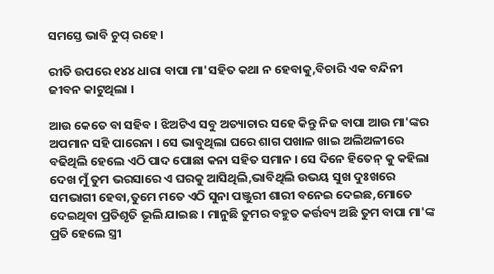ସମସ୍ତେ ଭାବି ଚୁପ୍ ରହେ ।

ରୀତି ଉପରେ ୧୪୪ ଧାରା ବାପା ମା'ସହିତ କଥା ନ ହେବାକୁ,ବିଚାରି ଏକ ବନ୍ଦିନୀ ଜୀବନ କାଟୁଥିଲା ।

ଆଉ କେତେ ବା ସହିବ । ଝିଅଟିଏ ସବୁ ଅତ୍ୟାଚାର ସହେ କିନ୍ତୁ ନିଜ ବାପା ଆଉ ମା'ଙ୍କର ଅପମାନ ସହି ପାରେନା । ସେ ଭାବୁଥିଲା ଘରେ ଶାଗ ପଖାଳ ଖାଇ ଅଲିଅଳୀରେ ବଢିଥିଲି ହେଲେ ଏଠି ପାଦ ପୋଛା କନା ସହିତ ସମାନ । ସେ ଦିନେ ହିତେନ୍ କୁ କହିଲା ଦେଖ ମୁଁ ତୁମ ଭରସାରେ ଏ ଘରକୁ ଆସିଥିଲି,ଭାବିଥିଲି ଉଭୟ ସୁଖ ଦୁଃଖରେ ସମଭାଗୀ ହେବା,ତୁମେ ମତେ ଏଠି ସୁନା ପଞ୍ଜୁରୀ ଶାରୀ ବନେଇ ଦେଇଛ,ମୋତେ ଦେଇଥିବା ପ୍ରତିଶୃତି ଭୂଲି ଯାଇଛ । ମାନୁଛି ତୁମର ବହୁତ କର୍ତ୍ତବ୍ୟ ଅଛି ତୁମ ବାପା ମା'ଙ୍କ ପ୍ରତି ହେଲେ ସ୍ତ୍ରୀ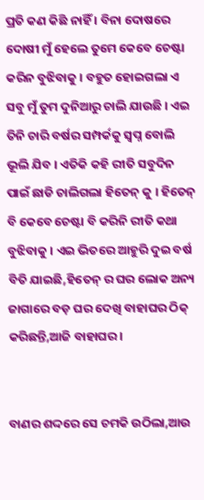ପ୍ରତି କଣ କିଛି ନାହିଁ । ବିନା ଦୋଷରେ ଦୋଷୀ ମୁଁ ହେଲେ ତୁମେ କେବେ ଚେଷ୍ଟା କରିନ ବୁଝିବାକୁ । ବହୁତ ହୋଇଗଲା ଏ ସବୁ ମୁଁ ତୁମ ଦୁନିଆରୁ ଚାଲି ଯାଉଛି । ଏଇ ତିନି ଚାରି ବର୍ଷର ସମ୍ପର୍କକୁ ସ୍ଵପ୍ନ ବୋଲି ଭୂଲି ଯିବ । ଏତିକି କହି ରୀତି ସବୁଦିନ ପାଇଁ ଛାଡି ଚାଲିଗଲା ହିତେନ୍ କୁ । ହିତେନ୍ ବି କେବେ ଚେଷ୍ଟା ବି କରିନି ରୀତି କଥା ବୁଝିବାକୁ । ଏଇ ଭିତରେ ଆହୁରି ଦୁଇ ବର୍ଷ ବିତି ଯାଇଛି,ହିତେନ୍ ର ଘର ଲୋକ ଅନ୍ୟ ଜାଗାରେ ବଡ଼ ଘର ଦେଖି ବାହାଘର ଠିକ୍ କରିଛନ୍ତି,ଆଜି ବାହାଘର ।


ବାଣର ଶଦ୍ଦରେ ସେ ଚମକି ଉଠିଲା,ଆଉ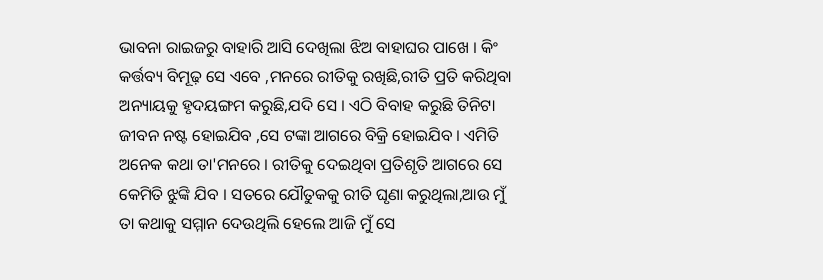ଭାବନା ରାଇଜରୁ ବାହାରି ଆସି ଦେଖିଲା ଝିଅ ବାହାଘର ପାଖେ । କିଂ କର୍ତ୍ତବ୍ୟ ବିମୂଢ଼ ସେ ଏବେ ,ମନରେ ରୀତିକୁ ରଖିଛି,ରୀତି ପ୍ରତି କରିଥିବା ଅନ୍ୟାୟକୁ ହୃଦୟଙ୍ଗମ କରୁଛି,ଯଦି ସେ । ଏଠି ବିବାହ କରୁଛି ତିନିଟା ଜୀବନ ନଷ୍ଟ ହୋଇଯିବ ,ସେ ଟଙ୍କା ଆଗରେ ବିକ୍ରି ହୋଇଯିବ । ଏମିତି ଅନେକ କଥା ତା'ମନରେ । ରୀତିକୁ ଦେଇଥିବା ପ୍ରତିଶୃତି ଆଗରେ ସେ କେମିତି ଝୁଙ୍କି ଯିବ । ସତରେ ଯୌତୁକକୁ ରୀତି ଘୃଣା କରୁଥିଲା,ଆଉ ମୁଁ ତା କଥାକୁ ସମ୍ମାନ ଦେଉଥିଲି ହେଲେ ଆଜି ମୁଁ ସେ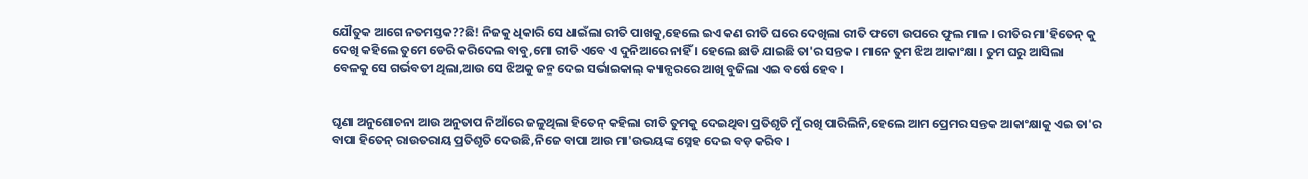ଯୌତୁକ ଆଗେ ନତମସ୍ତକ??ଛି! ନିଜକୁ ଧିକାରି ସେ ଧାଇଁଲା ରୀତି ପାଖକୁ,ହେଲେ ଇଏ କଣ ରୀତି ଘରେ ଦେଖିଲା ରୀତି ଫଟୋ ଉପରେ ଫୁଲ ମାଳ । ରୀତିର ମା'ହିତେନ୍ କୁ ଦେଖି କହିଲେ ତୁମେ ଡେରି କରିଦେଲ ବାବୁ,ମୋ ରୀତି ଏବେ ଏ ଦୁନିଆରେ ନାହିଁ । ହେଲେ ଛାଡି ଯାଇଛି ତା'ର ସନ୍ତକ । ମାନେ ତୁମ ଝିଅ ଆକାଂକ୍ଷା । ତୁମ ଘରୁ ଆସିଲା ବେଳକୁ ସେ ଗର୍ଭବତୀ ଥିଲା,ଆଉ ସେ ଝିଅକୁ ଜନ୍ମ ଦେଇ ସର୍ଭାଇକାଲ୍ କ୍ୟାନ୍ସରରେ ଆଖି ବୁଜିଲା ଏଇ ବର୍ଷେ ହେବ ।


ଘୃଣା ଅନୁଶୋଚନା ଆଉ ଅନୁତାପ ନିଆଁରେ ଜଳୁଥିଲା ହିତେନ୍ କହିଲା ରୀତି ତୁମକୁ ଦେଇଥିବା ପ୍ରତିଶୃତି ମୁଁ ରଖି ପାରିଲିନି,ହେଲେ ଆମ ପ୍ରେମର ସନ୍ତକ ଆକାଂକ୍ଷାକୁ ଏଇ ତା'ର ବାପା ହିତେନ୍ ରାଉତରାୟ ପ୍ରତିଶୃତି ଦେଉଛି,ନିଜେ ବାପା ଆଉ ମା'ଉଭୟଙ୍କ ସ୍ନେହ ଦେଇ ବଡ଼ କରିବ ।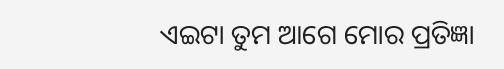ଏଇଟା ତୁମ ଆଗେ ମୋର ପ୍ରତିଜ୍ଞା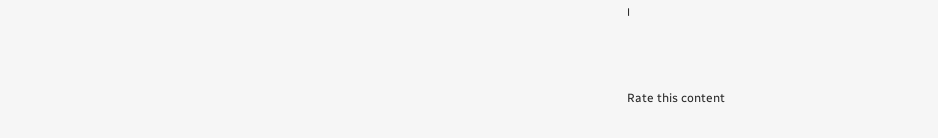।



Rate this content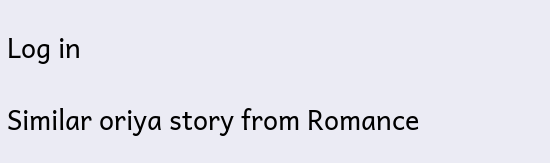Log in

Similar oriya story from Romance